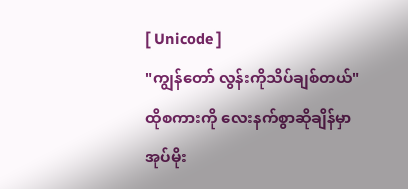[ Unicode ]
"ကျွန်တော် လွန်းကိုသိပ်ချစ်တယ်"ထိုစကားကို လေးနက်စွာဆိုချိန်မှာ အုပ်မိုး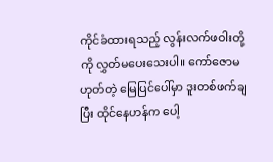ကိုင်ခံထားရသည့် လွန်းလက်ဖဝါးတို့ကို လွှတ်မပေးသေးပါ။ ကော်ဇောမဟုတ်တဲ့ မြေပြင်ပေါ်မှာ ဒူးတစ်ဖက်ချပြီး ထိုင်နေဟန်က ပေါ့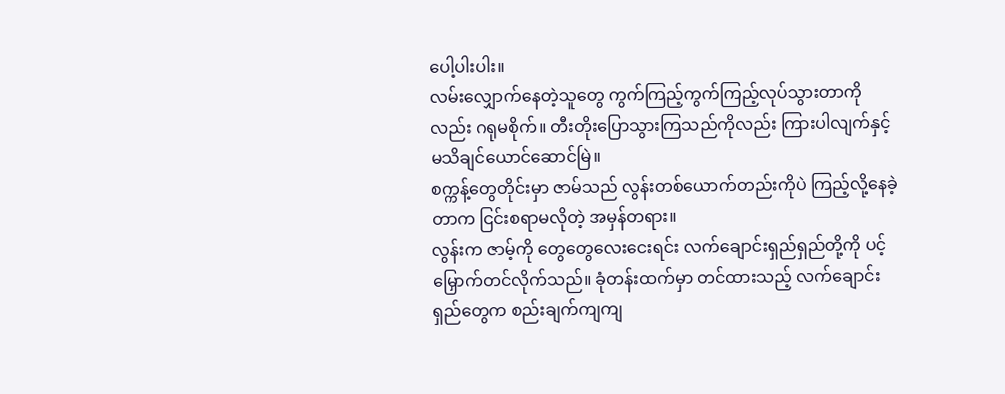ပေါ့ပါးပါး။
လမ်းလျှောက်နေတဲ့သူတွေ ကွက်ကြည့်ကွက်ကြည့်လုပ်သွားတာကိုလည်း ဂရုမစိုက်။ တီးတိုးပြောသွားကြသည်ကိုလည်း ကြားပါလျက်နှင့် မသိချင်ယောင်ဆောင်မြဲ။
စက္ကန့်တွေတိုင်းမှာ ဇာမ်သည် လွန်းတစ်ယောက်တည်းကိုပဲ ကြည့်လို့နေခဲ့တာက ငြင်းစရာမလိုတဲ့ အမှန်တရား။
လွန်းက ဇာမ့်ကို တွေတွေလေးငေးရင်း လက်ချောင်းရှည်ရှည်တို့ကို ပင့်မြှောက်တင်လိုက်သည်။ ခုံတန်းထက်မှာ တင်ထားသည့် လက်ချောင်းရှည်တွေက စည်းချက်ကျကျ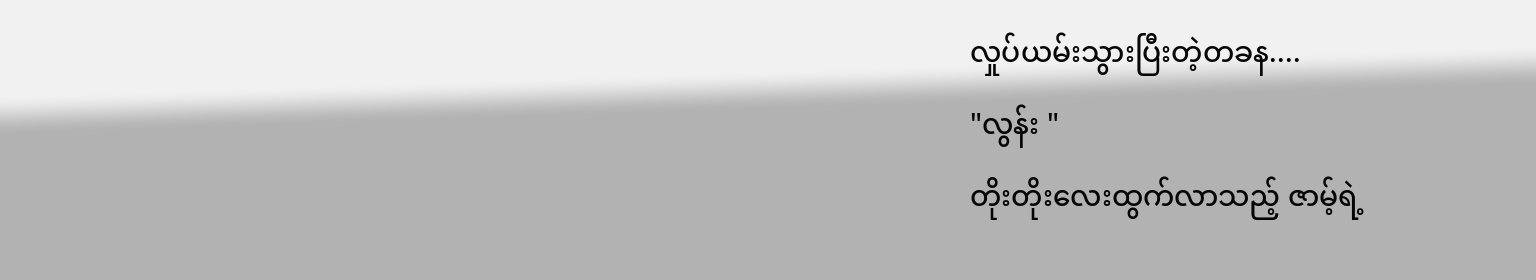လှုပ်ယမ်းသွားပြီးတဲ့တခန....
"လွန်း "
တိုးတိုးလေးထွက်လာသည့် ဇာမ့်ရဲ့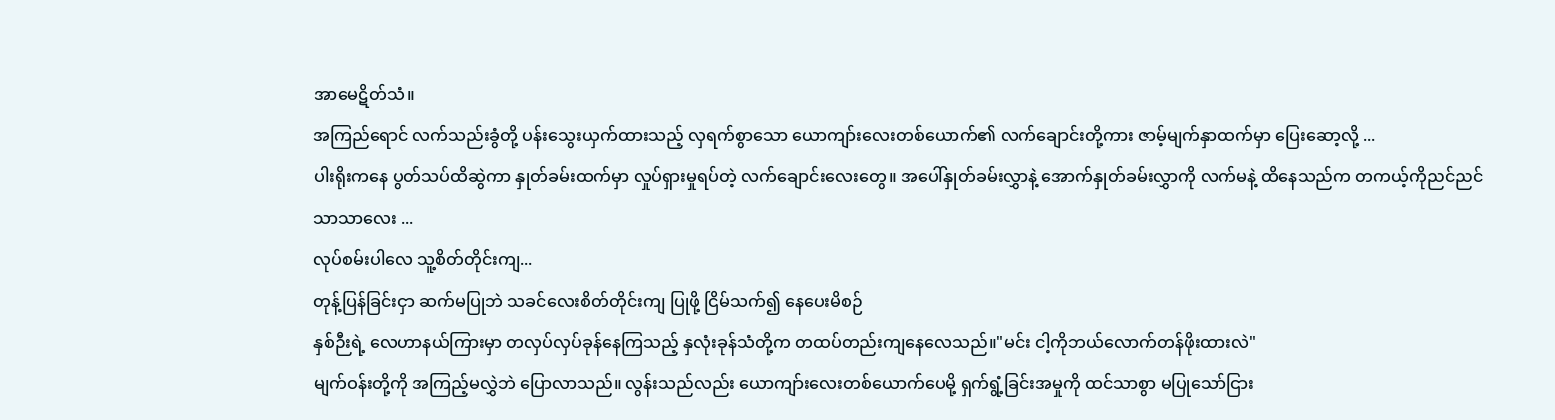အာမေဋိတ်သံ။
အကြည်ရောင် လက်သည်းခွံတို့ ပန်းသွေးယှက်ထားသည့် လှရက်စွာသော ယောကျာ်းလေးတစ်ယောက်၏ လက်ချောင်းတို့ကား ဇာမ့်မျက်နှာထက်မှာ ပြေးဆော့လို့ ...
ပါးရိုးကနေ ပွတ်သပ်ထိဆွဲကာ နှုတ်ခမ်းထက်မှာ လှုပ်ရှားမှုရပ်တဲ့ လက်ချောင်းလေးတွေ။ အပေါ်နှုတ်ခမ်းလွှာနဲ့ အောက်နှုတ်ခမ်းလွှာကို လက်မနဲ့ ထိနေသည်က တကယ့်ကိုညင်ညင်သာသာလေး ...
လုပ်စမ်းပါလေ သူ့စိတ်တိုင်းကျ...
တုန့်ပြန်ခြင်းငှာ ဆက်မပြုဘဲ သခင်လေးစိတ်တိုင်းကျ ပြုဖို့ ငြိမ်သက်၍ နေပေးမိစဉ်
နှစ်ဉီးရဲ့ လေဟာနယ်ကြားမှာ တလှပ်လှပ်ခုန်နေကြသည့် နှလုံးခုန်သံတို့က တထပ်တည်းကျနေလေသည်။"မင်း ငါ့ကိုဘယ်လောက်တန်ဖိုးထားလဲ"
မျက်ဝန်းတို့ကို အကြည့်မလွှဲဘဲ ပြောလာသည်။ လွန်းသည်လည်း ယောကျာ်းလေးတစ်ယောက်ပေမို့ ရှက်ရွံ့ခြင်းအမှုကို ထင်သာစွာ မပြုသော်ငြား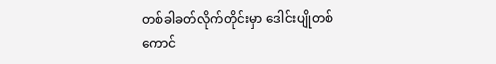တစ်ခါခတ်လိုက်တိုင်းမှာ ဒေါင်းပျိုတစ်ကောင်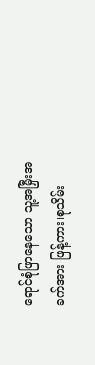ရောင်စုံဖြာနေသော သူ့အမြှီးအခက်အား ဖြန့်ကား၊စုသိမ်း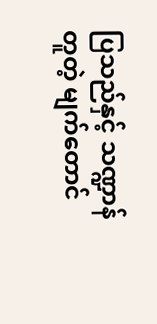ပြသည်နှင့် သဏ္ဍာန်တူတဲ့ မျက်တောင်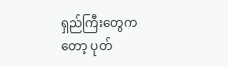ရှည်ကြီးတွေကတော့ ပုတ်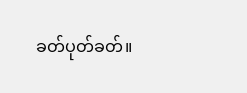ခတ်ပုတ်ခတ်။